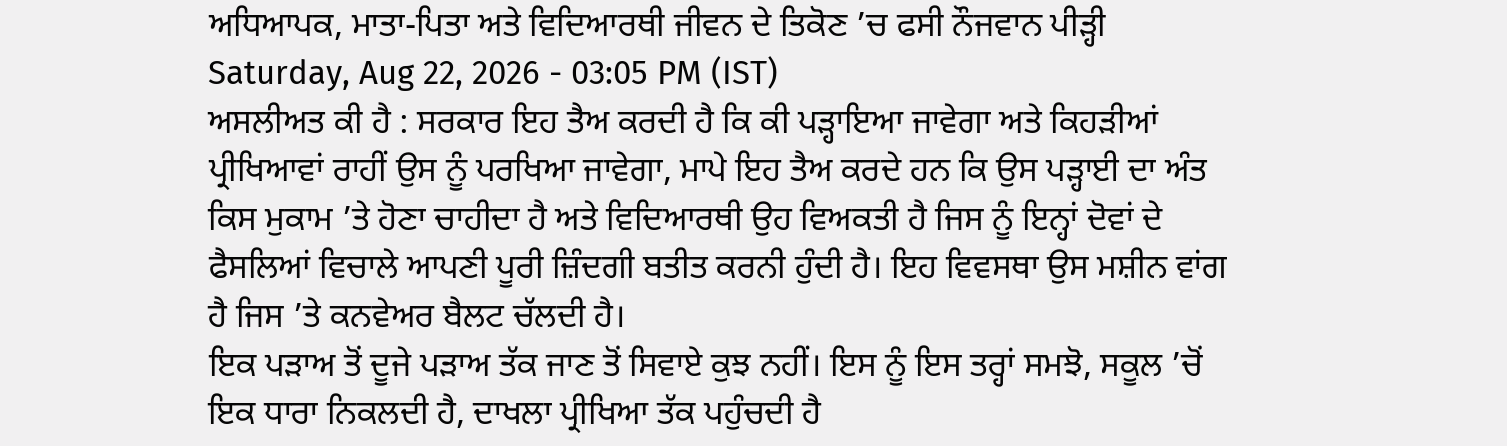ਅਧਿਆਪਕ, ਮਾਤਾ-ਪਿਤਾ ਅਤੇ ਵਿਦਿਆਰਥੀ ਜੀਵਨ ਦੇ ਤਿਕੋਣ ’ਚ ਫਸੀ ਨੌਜਵਾਨ ਪੀੜ੍ਹੀ
Saturday, Aug 22, 2026 - 03:05 PM (IST)
ਅਸਲੀਅਤ ਕੀ ਹੈ : ਸਰਕਾਰ ਇਹ ਤੈਅ ਕਰਦੀ ਹੈ ਕਿ ਕੀ ਪੜ੍ਹਾਇਆ ਜਾਵੇਗਾ ਅਤੇ ਕਿਹੜੀਆਂ ਪ੍ਰੀਖਿਆਵਾਂ ਰਾਹੀਂ ਉਸ ਨੂੰ ਪਰਖਿਆ ਜਾਵੇਗਾ, ਮਾਪੇ ਇਹ ਤੈਅ ਕਰਦੇ ਹਨ ਕਿ ਉਸ ਪੜ੍ਹਾਈ ਦਾ ਅੰਤ ਕਿਸ ਮੁਕਾਮ ’ਤੇ ਹੋਣਾ ਚਾਹੀਦਾ ਹੈ ਅਤੇ ਵਿਦਿਆਰਥੀ ਉਹ ਵਿਅਕਤੀ ਹੈ ਜਿਸ ਨੂੰ ਇਨ੍ਹਾਂ ਦੋਵਾਂ ਦੇ ਫੈਸਲਿਆਂ ਵਿਚਾਲੇ ਆਪਣੀ ਪੂਰੀ ਜ਼ਿੰਦਗੀ ਬਤੀਤ ਕਰਨੀ ਹੁੰਦੀ ਹੈ। ਇਹ ਵਿਵਸਥਾ ਉਸ ਮਸ਼ੀਨ ਵਾਂਗ ਹੈ ਜਿਸ ’ਤੇ ਕਨਵੇਅਰ ਬੈਲਟ ਚੱਲਦੀ ਹੈ।
ਇਕ ਪੜਾਅ ਤੋਂ ਦੂਜੇ ਪੜਾਅ ਤੱਕ ਜਾਣ ਤੋਂ ਸਿਵਾਏ ਕੁਝ ਨਹੀਂ। ਇਸ ਨੂੰ ਇਸ ਤਰ੍ਹਾਂ ਸਮਝੋ, ਸਕੂਲ ’ਚੋਂ ਇਕ ਧਾਰਾ ਨਿਕਲਦੀ ਹੈ, ਦਾਖਲਾ ਪ੍ਰੀਖਿਆ ਤੱਕ ਪਹੁੰਚਦੀ ਹੈ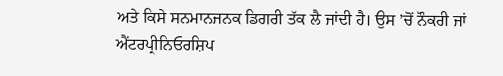ਅਤੇ ਕਿਸੇ ਸਨਮਾਨਜਨਕ ਡਿਗਰੀ ਤੱਕ ਲੈ ਜਾਂਦੀ ਹੈ। ਉਸ ’ਚੋਂ ਨੌਕਰੀ ਜਾਂ ਐਂਟਰਪ੍ਰੀਨਿਓਰਸ਼ਿਪ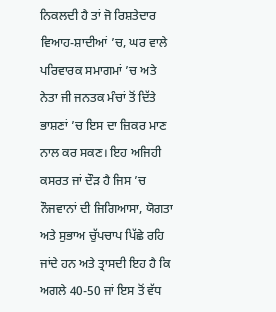ਨਿਕਲਦੀ ਹੈ ਤਾਂ ਜੋ ਰਿਸ਼ਤੇਦਾਰ ਵਿਆਹ-ਸ਼ਾਦੀਆਂ ’ਚ, ਘਰ ਵਾਲੇ ਪਰਿਵਾਰਕ ਸਮਾਗਮਾਂ ’ਚ ਅਤੇ ਨੇਤਾ ਜੀ ਜਨਤਕ ਮੰਚਾਂ ਤੋਂ ਦਿੱਤੇ ਭਾਸ਼ਣਾਂ ’ਚ ਇਸ ਦਾ ਜ਼ਿਕਰ ਮਾਣ ਨਾਲ ਕਰ ਸਕਣ। ਇਹ ਅਜਿਹੀ ਕਸਰਤ ਜਾਂ ਦੌੜ ਹੈ ਜਿਸ ’ਚ ਨੌਜਵਾਨਾਂ ਦੀ ਜਿਗਿਆਸਾ, ਯੋਗਤਾ ਅਤੇ ਸੁਭਾਅ ਚੁੱਪਚਾਪ ਪਿੱਛੇ ਰਹਿ ਜਾਂਦੇ ਹਨ ਅਤੇ ਤ੍ਰਾਸਦੀ ਇਹ ਹੈ ਕਿ ਅਗਲੇ 40-50 ਜਾਂ ਇਸ ਤੋਂ ਵੱਧ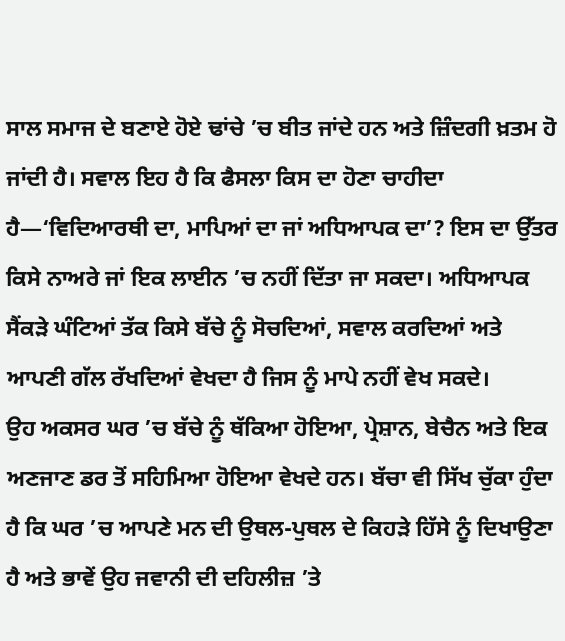ਸਾਲ ਸਮਾਜ ਦੇ ਬਣਾਏ ਹੋਏ ਢਾਂਚੇ ’ਚ ਬੀਤ ਜਾਂਦੇ ਹਨ ਅਤੇ ਜ਼ਿੰਦਗੀ ਖ਼ਤਮ ਹੋ ਜਾਂਦੀ ਹੈ। ਸਵਾਲ ਇਹ ਹੈ ਕਿ ਫੈਸਲਾ ਕਿਸ ਦਾ ਹੋਣਾ ਚਾਹੀਦਾ ਹੈ—‘ਵਿਦਿਆਰਥੀ ਦਾ, ਮਾਪਿਆਂ ਦਾ ਜਾਂ ਅਧਿਆਪਕ ਦਾ’? ਇਸ ਦਾ ਉੱਤਰ ਕਿਸੇ ਨਾਅਰੇ ਜਾਂ ਇਕ ਲਾਈਨ ’ਚ ਨਹੀਂ ਦਿੱਤਾ ਜਾ ਸਕਦਾ। ਅਧਿਆਪਕ ਸੈਂਕੜੇ ਘੰਟਿਆਂ ਤੱਕ ਕਿਸੇ ਬੱਚੇ ਨੂੰ ਸੋਚਦਿਆਂ, ਸਵਾਲ ਕਰਦਿਆਂ ਅਤੇ ਆਪਣੀ ਗੱਲ ਰੱਖਦਿਆਂ ਵੇਖਦਾ ਹੈ ਜਿਸ ਨੂੰ ਮਾਪੇ ਨਹੀਂ ਵੇਖ ਸਕਦੇ।
ਉਹ ਅਕਸਰ ਘਰ ’ਚ ਬੱਚੇ ਨੂੰ ਥੱਕਿਆ ਹੋਇਆ, ਪ੍ਰੇਸ਼ਾਨ, ਬੇਚੈਨ ਅਤੇ ਇਕ ਅਣਜਾਣ ਡਰ ਤੋਂ ਸਹਿਮਿਆ ਹੋਇਆ ਵੇਖਦੇ ਹਨ। ਬੱਚਾ ਵੀ ਸਿੱਖ ਚੁੱਕਾ ਹੁੰਦਾ ਹੈ ਕਿ ਘਰ ’ਚ ਆਪਣੇ ਮਨ ਦੀ ਉਥਲ-ਪੁਥਲ ਦੇ ਕਿਹੜੇ ਹਿੱਸੇ ਨੂੰ ਦਿਖਾਉਣਾ ਹੈ ਅਤੇ ਭਾਵੇਂ ਉਹ ਜਵਾਨੀ ਦੀ ਦਹਿਲੀਜ਼ ’ਤੇ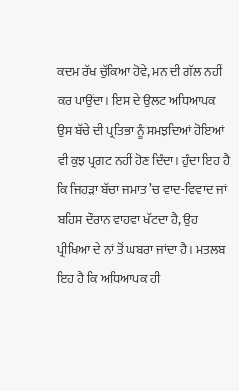ਕਦਮ ਰੱਖ ਚੁੱਕਿਆ ਹੋਵੇ, ਮਨ ਦੀ ਗੱਲ ਨਹੀਂ ਕਰ ਪਾਉਂਦਾ। ਇਸ ਦੇ ਉਲਟ ਅਧਿਆਪਕ ਉਸ ਬੱਚੇ ਦੀ ਪ੍ਰਤਿਭਾ ਨੂੰ ਸਮਝਦਿਆਂ ਹੋਇਆਂ ਵੀ ਕੁਝ ਪ੍ਰਗਟ ਨਹੀਂ ਹੋਣ ਦਿੰਦਾ। ਹੁੰਦਾ ਇਹ ਹੈ ਕਿ ਜਿਹੜਾ ਬੱਚਾ ਜਮਾਤ ’ਚ ਵਾਦ-ਵਿਵਾਦ ਜਾਂ ਬਹਿਸ ਦੌਰਾਨ ਵਾਹਵਾ ਖੱਟਦਾ ਹੈ, ਉਹ ਪ੍ਰੀਖਿਆ ਦੇ ਨਾਂ ਤੋਂ ਘਬਰਾ ਜਾਂਦਾ ਹੈ। ਮਤਲਬ ਇਹ ਹੈ ਕਿ ਅਧਿਆਪਕ ਹੀ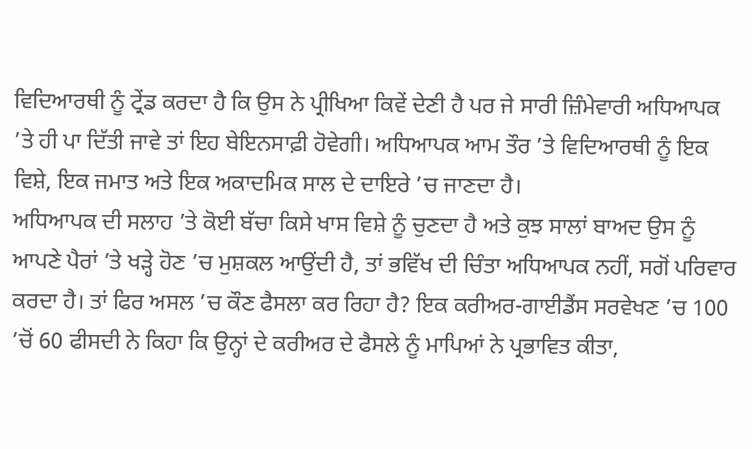ਵਿਦਿਆਰਥੀ ਨੂੰ ਟ੍ਰੇਂਡ ਕਰਦਾ ਹੈ ਕਿ ਉਸ ਨੇ ਪ੍ਰੀਖਿਆ ਕਿਵੇਂ ਦੇਣੀ ਹੈ ਪਰ ਜੇ ਸਾਰੀ ਜ਼ਿੰਮੇਵਾਰੀ ਅਧਿਆਪਕ ’ਤੇ ਹੀ ਪਾ ਦਿੱਤੀ ਜਾਵੇ ਤਾਂ ਇਹ ਬੇਇਨਸਾਫ਼ੀ ਹੋਵੇਗੀ। ਅਧਿਆਪਕ ਆਮ ਤੌਰ ’ਤੇ ਵਿਦਿਆਰਥੀ ਨੂੰ ਇਕ ਵਿਸ਼ੇ, ਇਕ ਜਮਾਤ ਅਤੇ ਇਕ ਅਕਾਦਮਿਕ ਸਾਲ ਦੇ ਦਾਇਰੇ ’ਚ ਜਾਣਦਾ ਹੈ।
ਅਧਿਆਪਕ ਦੀ ਸਲਾਹ ’ਤੇ ਕੋਈ ਬੱਚਾ ਕਿਸੇ ਖਾਸ ਵਿਸ਼ੇ ਨੂੰ ਚੁਣਦਾ ਹੈ ਅਤੇ ਕੁਝ ਸਾਲਾਂ ਬਾਅਦ ਉਸ ਨੂੰ ਆਪਣੇ ਪੈਰਾਂ ’ਤੇ ਖੜ੍ਹੇ ਹੋਣ ’ਚ ਮੁਸ਼ਕਲ ਆਉਂਦੀ ਹੈ, ਤਾਂ ਭਵਿੱਖ ਦੀ ਚਿੰਤਾ ਅਧਿਆਪਕ ਨਹੀਂ, ਸਗੋਂ ਪਰਿਵਾਰ ਕਰਦਾ ਹੈ। ਤਾਂ ਫਿਰ ਅਸਲ ’ਚ ਕੌਣ ਫੈਸਲਾ ਕਰ ਰਿਹਾ ਹੈ? ਇਕ ਕਰੀਅਰ-ਗਾਈਡੈਂਸ ਸਰਵੇਖਣ ’ਚ 100 ’ਚੋਂ 60 ਫੀਸਦੀ ਨੇ ਕਿਹਾ ਕਿ ਉਨ੍ਹਾਂ ਦੇ ਕਰੀਅਰ ਦੇ ਫੈਸਲੇ ਨੂੰ ਮਾਪਿਆਂ ਨੇ ਪ੍ਰਭਾਵਿਤ ਕੀਤਾ,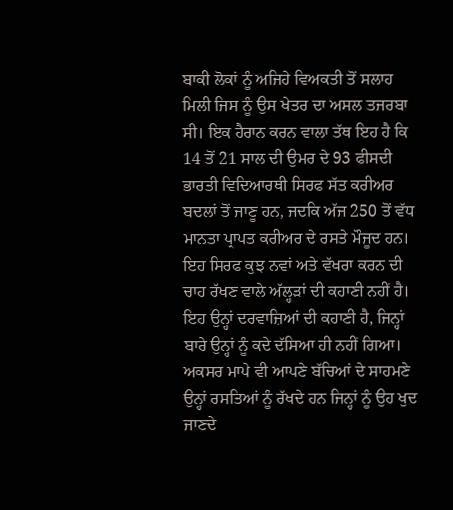ਬਾਕੀ ਲੋਕਾਂ ਨੂੰ ਅਜਿਹੇ ਵਿਅਕਤੀ ਤੋਂ ਸਲਾਹ ਮਿਲੀ ਜਿਸ ਨੂੰ ਉਸ ਖੇਤਰ ਦਾ ਅਸਲ ਤਜਰਬਾ ਸੀ। ਇਕ ਹੈਰਾਨ ਕਰਨ ਵਾਲਾ ਤੱਥ ਇਹ ਹੈ ਕਿ 14 ਤੋਂ 21 ਸਾਲ ਦੀ ਉਮਰ ਦੇ 93 ਫੀਸਦੀ ਭਾਰਤੀ ਵਿਦਿਆਰਥੀ ਸਿਰਫ ਸੱਤ ਕਰੀਅਰ ਬਦਲਾਂ ਤੋਂ ਜਾਣੂ ਹਨ, ਜਦਕਿ ਅੱਜ 250 ਤੋਂ ਵੱਧ ਮਾਨਤਾ ਪ੍ਰਾਪਤ ਕਰੀਅਰ ਦੇ ਰਸਤੇ ਮੌਜੂਦ ਹਨ। ਇਹ ਸਿਰਫ ਕੁਝ ਨਵਾਂ ਅਤੇ ਵੱਖਰਾ ਕਰਨ ਦੀ ਚਾਹ ਰੱਖਣ ਵਾਲੇ ਅੱਲ੍ਹੜਾਂ ਦੀ ਕਹਾਣੀ ਨਹੀਂ ਹੈ। ਇਹ ਉਨ੍ਹਾਂ ਦਰਵਾਜ਼ਿਆਂ ਦੀ ਕਹਾਣੀ ਹੈ, ਜਿਨ੍ਹਾਂ ਬਾਰੇ ਉਨ੍ਹਾਂ ਨੂੰ ਕਦੇ ਦੱਸਿਆ ਹੀ ਨਹੀਂ ਗਿਆ।
ਅਕਸਰ ਮਾਪੇ ਵੀ ਆਪਣੇ ਬੱਚਿਆਂ ਦੇ ਸਾਹਮਣੇ ਉਨ੍ਹਾਂ ਰਸਤਿਆਂ ਨੂੰ ਰੱਖਦੇ ਹਨ ਜਿਨ੍ਹਾਂ ਨੂੰ ਉਹ ਖੁਦ ਜਾਣਦੇ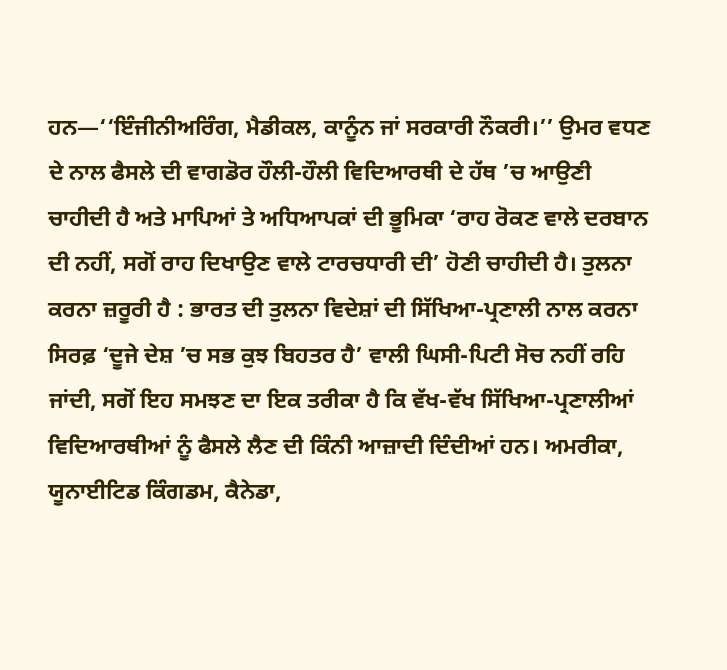ਹਨ—‘‘ਇੰਜੀਨੀਅਰਿੰਗ, ਮੈਡੀਕਲ, ਕਾਨੂੰਨ ਜਾਂ ਸਰਕਾਰੀ ਨੌਕਰੀ।’’ ਉਮਰ ਵਧਣ ਦੇ ਨਾਲ ਫੈਸਲੇ ਦੀ ਵਾਗਡੋਰ ਹੌਲੀ-ਹੌਲੀ ਵਿਦਿਆਰਥੀ ਦੇ ਹੱਥ ’ਚ ਆਉਣੀ ਚਾਹੀਦੀ ਹੈ ਅਤੇ ਮਾਪਿਆਂ ਤੇ ਅਧਿਆਪਕਾਂ ਦੀ ਭੂਮਿਕਾ ‘ਰਾਹ ਰੋਕਣ ਵਾਲੇ ਦਰਬਾਨ ਦੀ ਨਹੀਂ, ਸਗੋਂ ਰਾਹ ਦਿਖਾਉਣ ਵਾਲੇ ਟਾਰਚਧਾਰੀ ਦੀ’ ਹੋਣੀ ਚਾਹੀਦੀ ਹੈ। ਤੁਲਨਾ ਕਰਨਾ ਜ਼ਰੂਰੀ ਹੈ : ਭਾਰਤ ਦੀ ਤੁਲਨਾ ਵਿਦੇਸ਼ਾਂ ਦੀ ਸਿੱਖਿਆ-ਪ੍ਰਣਾਲੀ ਨਾਲ ਕਰਨਾ ਸਿਰਫ਼ ‘ਦੂਜੇ ਦੇਸ਼ ’ਚ ਸਭ ਕੁਝ ਬਿਹਤਰ ਹੈ’ ਵਾਲੀ ਘਿਸੀ-ਪਿਟੀ ਸੋਚ ਨਹੀਂ ਰਹਿ ਜਾਂਦੀ, ਸਗੋਂ ਇਹ ਸਮਝਣ ਦਾ ਇਕ ਤਰੀਕਾ ਹੈ ਕਿ ਵੱਖ-ਵੱਖ ਸਿੱਖਿਆ-ਪ੍ਰਣਾਲੀਆਂ ਵਿਦਿਆਰਥੀਆਂ ਨੂੰ ਫੈਸਲੇ ਲੈਣ ਦੀ ਕਿੰਨੀ ਆਜ਼ਾਦੀ ਦਿੰਦੀਆਂ ਹਨ। ਅਮਰੀਕਾ, ਯੂਨਾਈਟਿਡ ਕਿੰਗਡਮ, ਕੈਨੇਡਾ,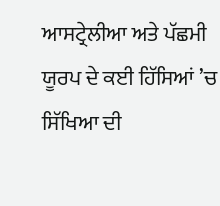ਆਸਟ੍ਰੇਲੀਆ ਅਤੇ ਪੱਛਮੀ ਯੂਰਪ ਦੇ ਕਈ ਹਿੱਸਿਆਂ ’ਚ ਸਿੱਖਿਆ ਦੀ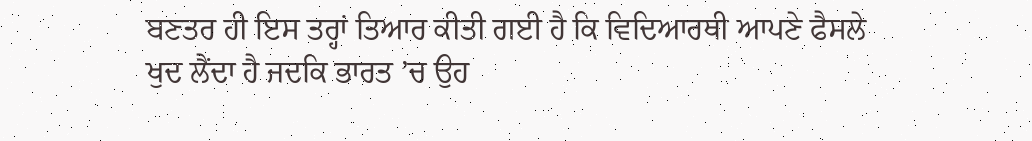ਬਣਤਰ ਹੀ ਇਸ ਤਰ੍ਹਾਂ ਤਿਆਰ ਕੀਤੀ ਗਈ ਹੈ ਕਿ ਵਿਦਿਆਰਥੀ ਆਪਣੇ ਫੈਸਲੇ ਖੁਦ ਲੈਂਦਾ ਹੈ ਜਦਕਿ ਭਾਰਤ ’ਚ ਉਹ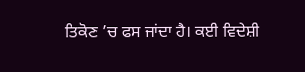ਤਿਕੋਣ ’ਚ ਫਸ ਜਾਂਦਾ ਹੈ। ਕਈ ਵਿਦੇਸ਼ੀ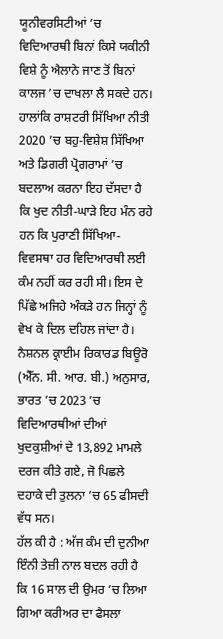ਯੂਨੀਵਰਸਿਟੀਆਂ ’ਚ ਵਿਦਿਆਰਥੀ ਬਿਨਾਂ ਕਿਸੇ ਯਕੀਨੀ ਵਿਸ਼ੇ ਨੂੰ ਐਲਾਨੇ ਜਾਣ ਤੋਂ ਬਿਨਾਂ ਕਾਲਜ ’ਚ ਦਾਖਲਾ ਲੈ ਸਕਦੇ ਹਨ।
ਹਾਲਾਂਕਿ ਰਾਸ਼ਟਰੀ ਸਿੱਖਿਆ ਨੀਤੀ 2020 ’ਚ ਬਹੁ-ਵਿਸ਼ੇਸ਼ ਸਿੱਖਿਆ ਅਤੇ ਡਿਗਰੀ ਪ੍ਰੋਗਰਾਮਾਂ ’ਚ ਬਦਲਾਅ ਕਰਨਾ ਇਹ ਦੱਸਦਾ ਹੈ ਕਿ ਖੁਦ ਨੀਤੀ-ਘਾੜੇ ਇਹ ਮੰਨ ਰਹੇ ਹਨ ਕਿ ਪੁਰਾਣੀ ਸਿੱਖਿਆ-ਵਿਵਸਥਾ ਹਰ ਵਿਦਿਆਰਥੀ ਲਈ ਕੰਮ ਨਹੀਂ ਕਰ ਰਹੀ ਸੀ। ਇਸ ਦੇ ਪਿੱਛੇ ਅਜਿਹੇ ਅੰਕੜੇ ਹਨ ਜਿਨ੍ਹਾਂ ਨੂੰ ਵੇਖ ਕੇ ਦਿਲ ਦਹਿਲ ਜਾਂਦਾ ਹੈ। ਨੈਸ਼ਨਲ ਕ੍ਰਾਈਮ ਰਿਕਾਰਡ ਬਿਊਰੋ (ਐੱਨ. ਸੀ. ਆਰ. ਬੀ.) ਅਨੁਸਾਰ, ਭਾਰਤ ’ਚ 2023 ’ਚ ਵਿਦਿਆਰਥੀਆਂ ਦੀਆਂ ਖੁਦਕੁਸ਼ੀਆਂ ਦੇ 13,892 ਮਾਮਲੇ ਦਰਜ ਕੀਤੇ ਗਏ, ਜੋ ਪਿਛਲੇ ਦਹਾਕੇ ਦੀ ਤੁਲਨਾ ’ਚ 65 ਫੀਸਦੀ ਵੱਧ ਸਨ।
ਹੱਲ ਕੀ ਹੈ : ਅੱਜ ਕੰਮ ਦੀ ਦੁਨੀਆ ਇੰਨੀ ਤੇਜ਼ੀ ਨਾਲ ਬਦਲ ਰਹੀ ਹੈ ਕਿ 16 ਸਾਲ ਦੀ ਉਮਰ ’ਚ ਲਿਆ ਗਿਆ ਕਰੀਅਰ ਦਾ ਫੈਸਲਾ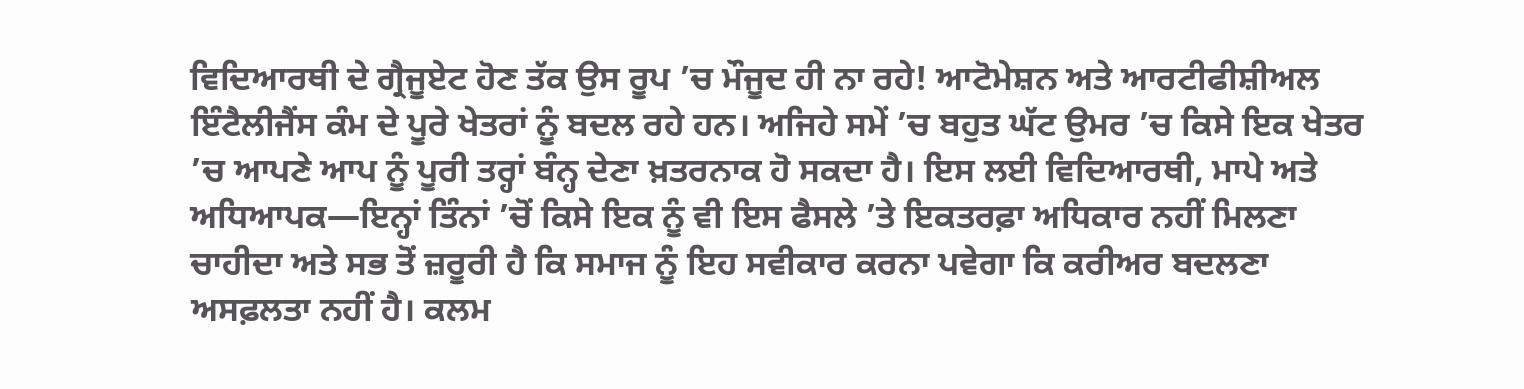ਵਿਦਿਆਰਥੀ ਦੇ ਗ੍ਰੈਜੂਏਟ ਹੋਣ ਤੱਕ ਉਸ ਰੂਪ ’ਚ ਮੌਜੂਦ ਹੀ ਨਾ ਰਹੇ! ਆਟੋਮੇਸ਼ਨ ਅਤੇ ਆਰਟੀਫੀਸ਼ੀਅਲ ਇੰਟੈਲੀਜੈਂਸ ਕੰਮ ਦੇ ਪੂਰੇ ਖੇਤਰਾਂ ਨੂੰ ਬਦਲ ਰਹੇ ਹਨ। ਅਜਿਹੇ ਸਮੇਂ ’ਚ ਬਹੁਤ ਘੱਟ ਉਮਰ ’ਚ ਕਿਸੇ ਇਕ ਖੇਤਰ ’ਚ ਆਪਣੇ ਆਪ ਨੂੰ ਪੂਰੀ ਤਰ੍ਹਾਂ ਬੰਨ੍ਹ ਦੇਣਾ ਖ਼ਤਰਨਾਕ ਹੋ ਸਕਦਾ ਹੈ। ਇਸ ਲਈ ਵਿਦਿਆਰਥੀ, ਮਾਪੇ ਅਤੇ ਅਧਿਆਪਕ—ਇਨ੍ਹਾਂ ਤਿੰਨਾਂ ’ਚੋਂ ਕਿਸੇ ਇਕ ਨੂੰ ਵੀ ਇਸ ਫੈਸਲੇ ’ਤੇ ਇਕਤਰਫ਼ਾ ਅਧਿਕਾਰ ਨਹੀਂ ਮਿਲਣਾ ਚਾਹੀਦਾ ਅਤੇ ਸਭ ਤੋਂ ਜ਼ਰੂਰੀ ਹੈ ਕਿ ਸਮਾਜ ਨੂੰ ਇਹ ਸਵੀਕਾਰ ਕਰਨਾ ਪਵੇਗਾ ਕਿ ਕਰੀਅਰ ਬਦਲਣਾ ਅਸਫ਼ਲਤਾ ਨਹੀਂ ਹੈ। ਕਲਮ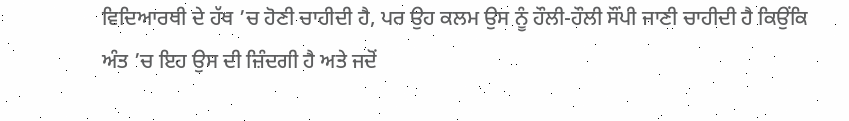ਵਿਦਿਆਰਥੀ ਦੇ ਹੱਥ ’ਚ ਹੋਣੀ ਚਾਹੀਦੀ ਹੈ, ਪਰ ਉਹ ਕਲਮ ਉਸ ਨੂੰ ਹੌਲੀ-ਹੌਲੀ ਸੌਂਪੀ ਜਾਣੀ ਚਾਹੀਦੀ ਹੈ ਕਿਉਂਕਿ ਅੰਤ ’ਚ ਇਹ ਉਸ ਦੀ ਜ਼ਿੰਦਗੀ ਹੈ ਅਤੇ ਜਦੋਂ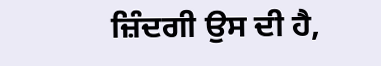ਜ਼ਿੰਦਗੀ ਉਸ ਦੀ ਹੈ,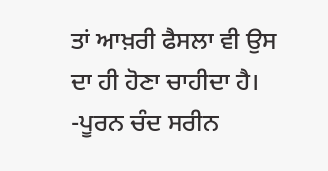ਤਾਂ ਆਖ਼ਰੀ ਫੈਸਲਾ ਵੀ ਉਸ ਦਾ ਹੀ ਹੋਣਾ ਚਾਹੀਦਾ ਹੈ।
-ਪੂਰਨ ਚੰਦ ਸਰੀਨ